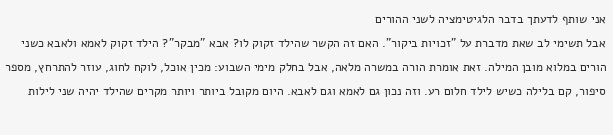אני שותף לדעתך בדבר הלגיטימציה לשני ההורים
אבל תשימי לב שאת מדברת על "זכויות ביקור". האם זה הקשר שהילד זקוק לו? אבא "מבקר"? הילד זקוק לאמא ולאבא כשני הורים במלוא מובן המילה. זאת אומרת הורה במשרה מלאה, אבל בחלק מימי השבוע: מכין אוכל, לוקח לחוג, עוזר להתרחץ, מספר סיפור, קם בלילה כשיש לילד חלום רע. וזה נכון גם לאמא וגם לאבא. היום מקובל ביותר ויותר מקרים שהילד יהיה שני לילות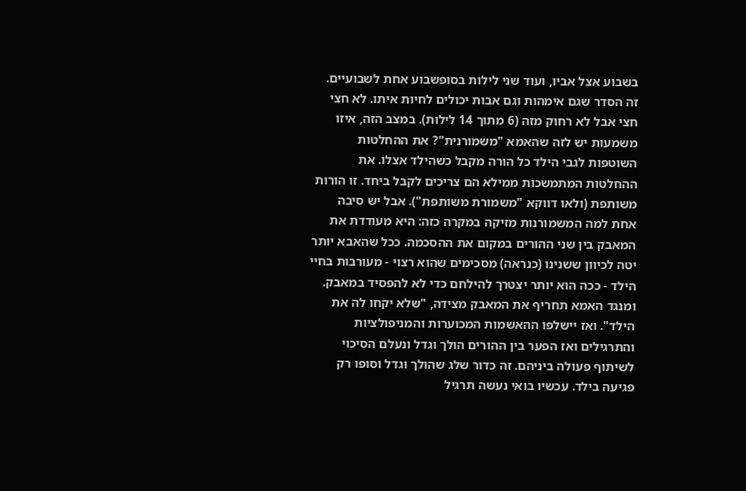בשבוע אצל אביו, ועוד שני לילות בסופשבוע אחת לשבועיים. זה הסדר שגם אימהות וגם אבות יכולים לחיות איתו. לא חצי חצי אבל לא רחוק מזה (6 מתוך 14 לילות). במצב הזה, איזו משמעות יש לזה שהאמא "משמורנית"? את ההחלטות השוטפות לגבי הילד כל הורה מקבל כשהילד אצלו. את ההחלטות המתמשכות ממילא הם צריכים לקבל ביחד. זו הורות משותפת (ולאו דווקא "משמורת משותפת"). אבל יש סיבה אחת למה המשמורנות מזיקה במקרה כזה: היא מעודדת את המאבק בין שני ההורים במקום את ההסכמה. ככל שהאבא יותר יטה לכיוון ששנינו (כנראה) מסכימים שהוא רצוי - מעורבות בחיי הילד - ככה הוא יותר יצטרך להילחם כדי לא להפסיד במאבק. ומנגד האמא תחריף את המאבק מצידה, "שלא יקחו לה את הילד". ואז יישלפו ההאשמות המכוערות והמניפולציות והתרגילים ואז הפער בין ההורים הולך וגדל ונעלם הסיכוי לשיתוף פעולה ביניהם. זה כדור שלג שהולך וגדל וסופו רק פגיעה בילד. עכשיו בואי נעשה תרגיל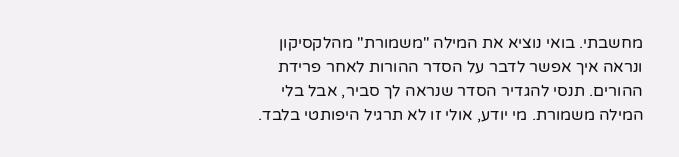מחשבתי. בואי נוציא את המילה "משמורת" מהלקסיקון ונראה איך אפשר לדבר על הסדר ההורות לאחר פרידת ההורים. תנסי להגדיר הסדר שנראה לך סביר, אבל בלי המילה משמורת. מי יודע, אולי זו לא תרגיל היפותטי בלבד.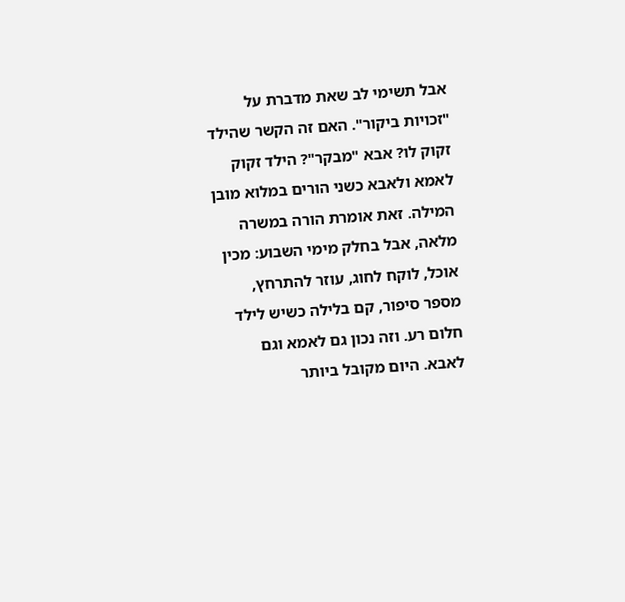אבל תשימי לב שאת מדברת על "זכויות ביקור". האם זה הקשר שהילד זקוק לו? אבא "מבקר"? הילד זקוק לאמא ולאבא כשני הורים במלוא מובן המילה. זאת אומרת הורה במשרה מלאה, אבל בחלק מימי השבוע: מכין אוכל, לוקח לחוג, עוזר להתרחץ, מספר סיפור, קם בלילה כשיש לילד חלום רע. וזה נכון גם לאמא וגם לאבא. היום מקובל ביותר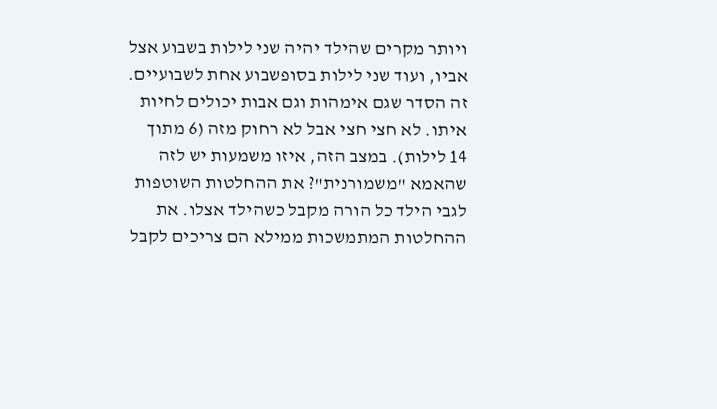ויותר מקרים שהילד יהיה שני לילות בשבוע אצל אביו, ועוד שני לילות בסופשבוע אחת לשבועיים. זה הסדר שגם אימהות וגם אבות יכולים לחיות איתו. לא חצי חצי אבל לא רחוק מזה (6 מתוך 14 לילות). במצב הזה, איזו משמעות יש לזה שהאמא "משמורנית"? את ההחלטות השוטפות לגבי הילד כל הורה מקבל כשהילד אצלו. את ההחלטות המתמשכות ממילא הם צריכים לקבל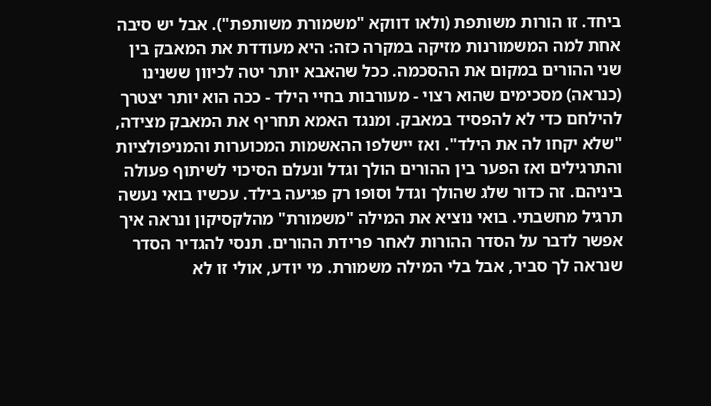ביחד. זו הורות משותפת (ולאו דווקא "משמורת משותפת"). אבל יש סיבה אחת למה המשמורנות מזיקה במקרה כזה: היא מעודדת את המאבק בין שני ההורים במקום את ההסכמה. ככל שהאבא יותר יטה לכיוון ששנינו (כנראה) מסכימים שהוא רצוי - מעורבות בחיי הילד - ככה הוא יותר יצטרך להילחם כדי לא להפסיד במאבק. ומנגד האמא תחריף את המאבק מצידה, "שלא יקחו לה את הילד". ואז יישלפו ההאשמות המכוערות והמניפולציות והתרגילים ואז הפער בין ההורים הולך וגדל ונעלם הסיכוי לשיתוף פעולה ביניהם. זה כדור שלג שהולך וגדל וסופו רק פגיעה בילד. עכשיו בואי נעשה תרגיל מחשבתי. בואי נוציא את המילה "משמורת" מהלקסיקון ונראה איך אפשר לדבר על הסדר ההורות לאחר פרידת ההורים. תנסי להגדיר הסדר שנראה לך סביר, אבל בלי המילה משמורת. מי יודע, אולי זו לא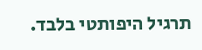תרגיל היפותטי בלבד.